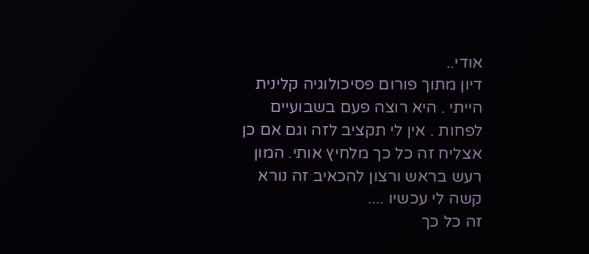אודי..
דיון מתוך פורום פסיכולוגיה קלינית
הייתי . היא רוצה פעם בשבועיים לפחות . אין לי תקציב לזה וגם אם כן אצליח זה כל כך מלחיץ אותי. המון רעש בראש ורצון להכאיב זה נורא קשה לי עכשיו ....
זה כל כך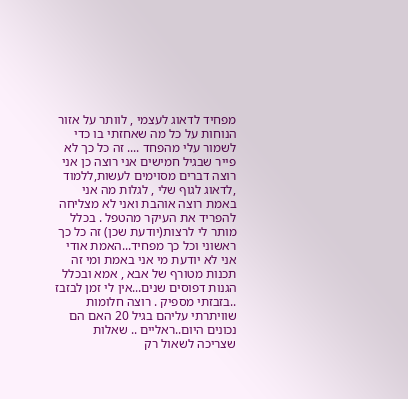מפחיד לדאוג לעצמי , לוותר על אזור הנוחות על כל מה שאחזתי בו כדי לשמור עלי מהפחד .... זה כל כך לא פייר שבגיל חמישים אני רוצה כן אני רוצה דברים מסוימים לעשות,ללמוד ,לדאוג לגוף שלי , לגלות מה אני באמת רוצה אוהבת ואני לא מצליחה להפריד את העיקר מהטפל . בכלל מותר לי לרצות(יודעת שכן) זה כל כך ראשוני וכל כך מפחיד...האמת אודי אני לא יודעת מי אני באמת ומי זה תכנות מטורף של אבא , אמא ובכלל הגנות דפוסים שנים...אין לי זמן לבזבז ..בזבזתי מספיק . רוצה חלומות שוויתרתי עליהם בגיל 20 האם הם נכונים היום..ראליים .. שאלות שצריכה לשאול רק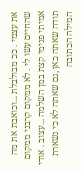את עצמי . ככ מבולבלת ...וכואבת את מה שהחיים עשו לי . לא ממקום קרבני ממקום אמיתי פנימי קצת במן השלמה ...עצוב . אודי תודה שאתה כאן ,גם שאתה לא כי נשארת המילה הכתובה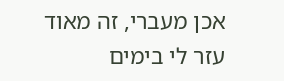אכן מעברי, זה מאוד עזר לי בימים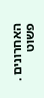האחרונים . פשוט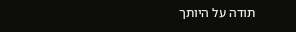תודה על היותך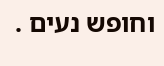וחופש נעים .